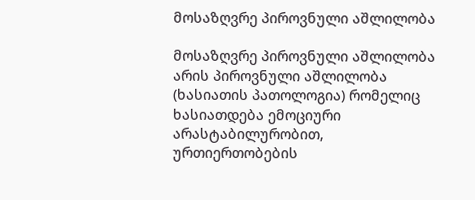მოსაზღვრე პიროვნული აშლილობა

მოსაზღვრე პიროვნული აშლილობა არის პიროვნული აშლილობა (ხასიათის პათოლოგია) რომელიც ხასიათდება ემოციური არასტაბილურობით, ურთიერთობების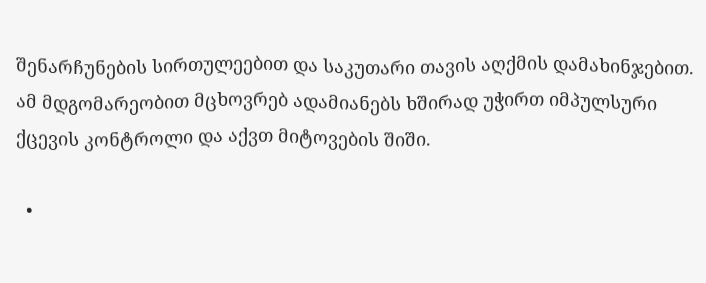შენარჩუნების სირთულეებით და საკუთარი თავის აღქმის დამახინჯებით. ამ მდგომარეობით მცხოვრებ ადამიანებს ხშირად უჭირთ იმპულსური ქცევის კონტროლი და აქვთ მიტოვების შიში.

  •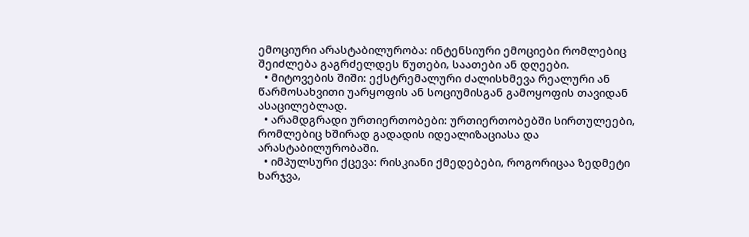ემოციური არასტაბილურობა: ინტენსიური ემოციები რომლებიც შეიძლება გაგრძელდეს წუთები, საათები ან დღეები.
  • მიტოვების შიში: ექსტრემალური ძალისხმევა რეალური ან წარმოსახვითი უარყოფის ან სოციუმისგან გამოყოფის თავიდან ასაცილებლად.
  • არამდგრადი ურთიერთობები: ურთიერთობებში სირთულეები, რომლებიც ხშირად გადადის იდეალიზაციასა და არასტაბილურობაში.
  • იმპულსური ქცევა: რისკიანი ქმედებები, როგორიცაა ზედმეტი ხარჯვა,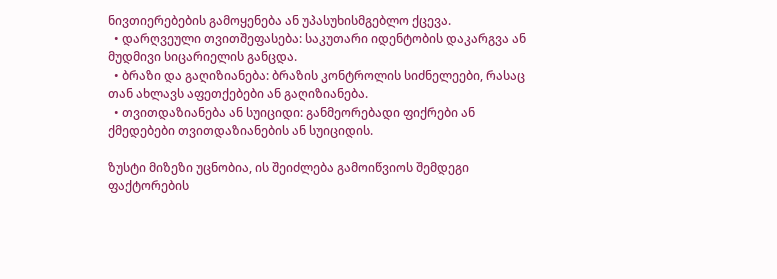ნივთიერებების გამოყენება ან უპასუხისმგებლო ქცევა.
  • დარღვეული თვითშეფასება: საკუთარი იდენტობის დაკარგვა ან მუდმივი სიცარიელის განცდა.
  • ბრაზი და გაღიზიანება: ბრაზის კონტროლის სიძნელეები, რასაც თან ახლავს აფეთქებები ან გაღიზიანება.
  • თვითდაზიანება ან სუიციდი: განმეორებადი ფიქრები ან ქმედებები თვითდაზიანების ან სუიციდის.

ზუსტი მიზეზი უცნობია, ის შეიძლება გამოიწვიოს შემდეგი ფაქტორების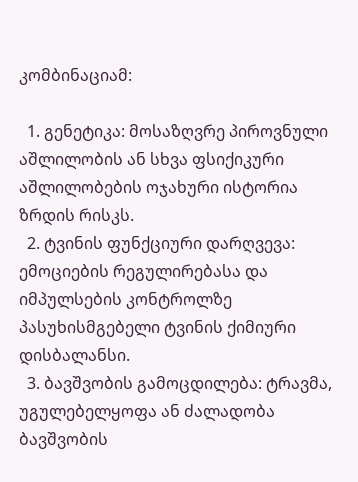კომბინაციამ:

  1. გენეტიკა: მოსაზღვრე პიროვნული აშლილობის ან სხვა ფსიქიკური აშლილობების ოჯახური ისტორია ზრდის რისკს.
  2. ტვინის ფუნქციური დარღვევა: ემოციების რეგულირებასა და იმპულსების კონტროლზე პასუხისმგებელი ტვინის ქიმიური დისბალანსი.
  3. ბავშვობის გამოცდილება: ტრავმა, უგულებელყოფა ან ძალადობა ბავშვობის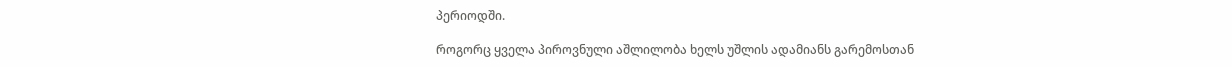პერიოდში.

როგორც ყველა პიროვნული აშლილობა ხელს უშლის ადამიანს გარემოსთან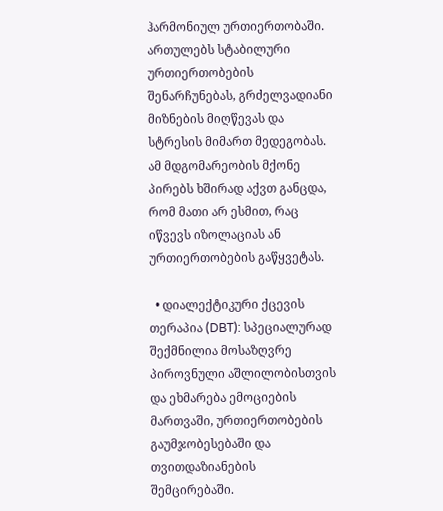ჰარმონიულ ურთიერთობაში. ართულებს სტაბილური ურთიერთობების შენარჩუნებას, გრძელვადიანი მიზნების მიღწევას და სტრესის მიმართ მედეგობას. ამ მდგომარეობის მქონე პირებს ხშირად აქვთ განცდა, რომ მათი არ ესმით, რაც იწვევს იზოლაციას ან ურთიერთობების გაწყვეტას.

  • დიალექტიკური ქცევის თერაპია (DBT): სპეციალურად შექმნილია მოსაზღვრე პიროვნული აშლილობისთვის და ეხმარება ემოციების მართვაში, ურთიერთობების გაუმჯობესებაში და თვითდაზიანების შემცირებაში.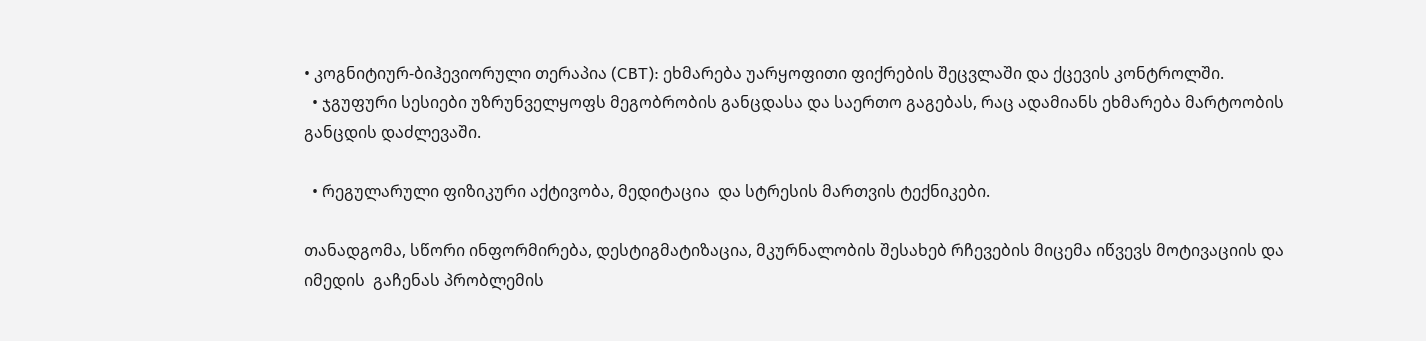• კოგნიტიურ-ბიჰევიორული თერაპია (CBT): ეხმარება უარყოფითი ფიქრების შეცვლაში და ქცევის კონტროლში.
  • ჯგუფური სესიები უზრუნველყოფს მეგობრობის განცდასა და საერთო გაგებას, რაც ადამიანს ეხმარება მარტოობის განცდის დაძლევაში.

  • რეგულარული ფიზიკური აქტივობა, მედიტაცია  და სტრესის მართვის ტექნიკები.

თანადგომა, სწორი ინფორმირება, დესტიგმატიზაცია, მკურნალობის შესახებ რჩევების მიცემა იწვევს მოტივაციის და იმედის  გაჩენას პრობლემის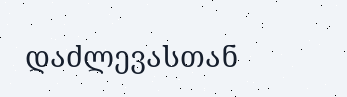დაძლევასთან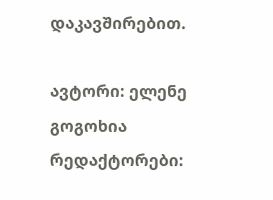დაკავშირებით.

ავტორი: ელენე გოგოხია
რედაქტორები: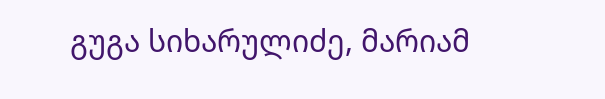გუგა სიხარულიძე, მარიამ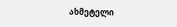ახმეტელი